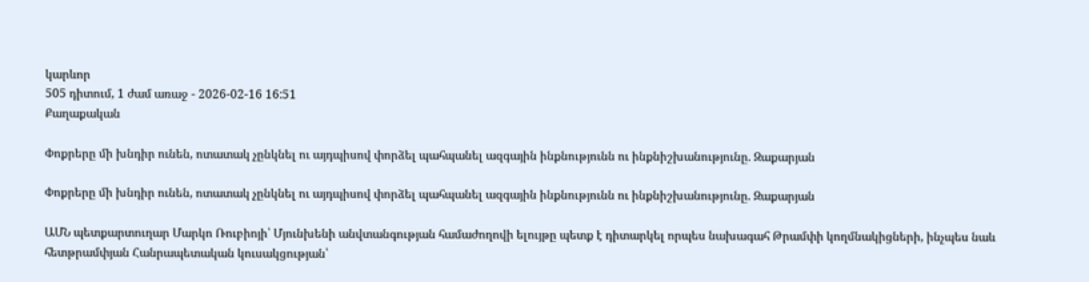կարևոր
505 դիտում, 1 ժամ առաջ - 2026-02-16 16:51
Քաղաքական

Փոքրերը մի խնդիր ունեն, ոտատակ չընկնել ու այդպիսով փորձել պահպանել ազգային ինքնությունն ու ինքնիշխանությունը. Զաքարյան

Փոքրերը մի խնդիր ունեն, ոտատակ չընկնել ու այդպիսով փորձել պահպանել ազգային ինքնությունն ու ինքնիշխանությունը. Զաքարյան

ԱՄՆ պետքարտուղար Մարկո Ռուբիոյի՝ Մյունխենի անվտանգության համաժողովի ելույթը պետք է դիտարկել որպես նախագահ Թրամփի կողմնակիցների, ինչպես նաև հետթրամփյան Հանրապետական կուսակցության՝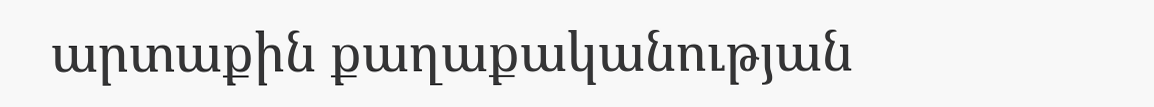արտաքին քաղաքականության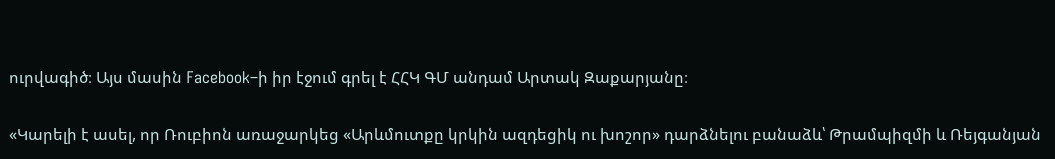ուրվագիծ։ Այս մասին Facebook–ի իր էջում գրել է ՀՀԿ ԳՄ անդամ Արտակ Զաքարյանը։

«Կարելի է ասել, որ Ռուբիոն առաջարկեց «Արևմուտքը կրկին ազդեցիկ ու խոշոր» դարձնելու բանաձև՝ Թրամպիզմի և Ռեյգանյան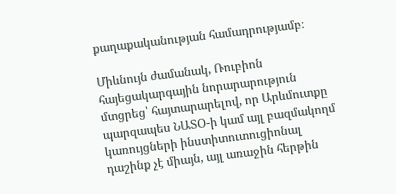քաղաքականության համադրությամբ։

Միևնույն ժամանակ, Ռուբիոն հայեցակարգային նորարարություն մտցրեց՝ հայտարարելով, որ Արևմուտքը պարզապես ՆԱՏՕ-ի կամ այլ բազմակողմ կառույցների ինստիտուտուցիոնալ դաշինք չէ միայն, այլ առաջին հերթին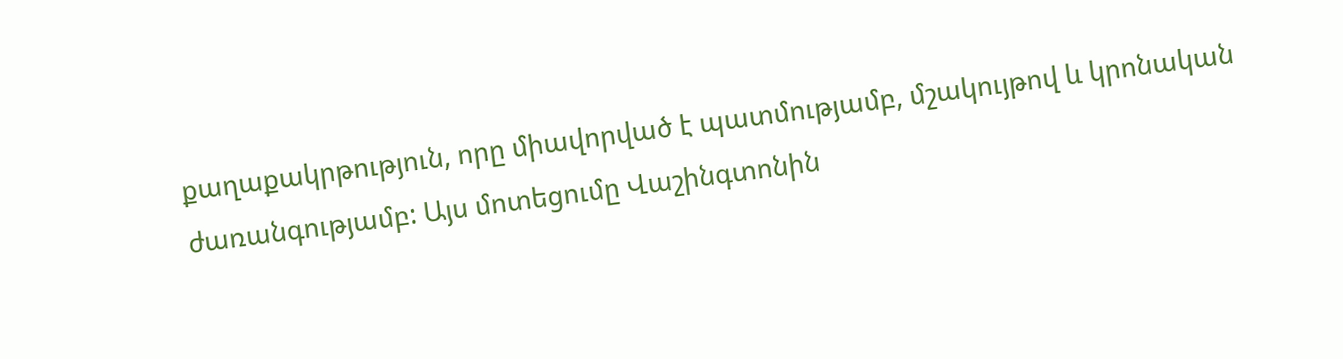քաղաքակրթություն, որը միավորված է պատմությամբ, մշակույթով և կրոնական ժառանգությամբ: Այս մոտեցումը Վաշինգտոնին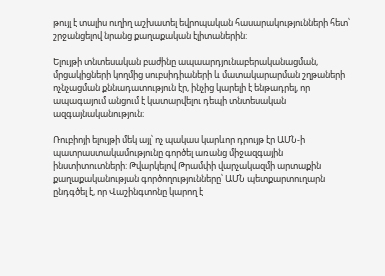թույլ է տալիս ուղիղ աշխատել եվրոպական հասարակությունների հետ՝ շրջանցելով նրանց քաղաքական էլիտաներին:

Ելույթի տնտեսական բաժինը ապաարդյունաբերականացման, մրցակիցների կողմից սուբսիդիաների և մատակարարման շղթաների ոչնչացման քննադատություն էր, ինչից կարելի է ենթադրել, որ ապագայում անցում է կատարվելու դեպի տնտեսական ազգայնականություն։

Ռուբիոյի ելույթի մեկ այլ՝ ոչ պակաս կարևոր դրույթ էր ԱՄՆ-ի պատրաստակամությունը գործել առանց միջազգային ինստիտուտների: Թվարկելով Թրամփի վարչակազմի արտաքին քաղաքականության գործողությունները՝ ԱՄՆ պետքարտուղարն ընդգծել է, որ Վաշինգտոնը կարող է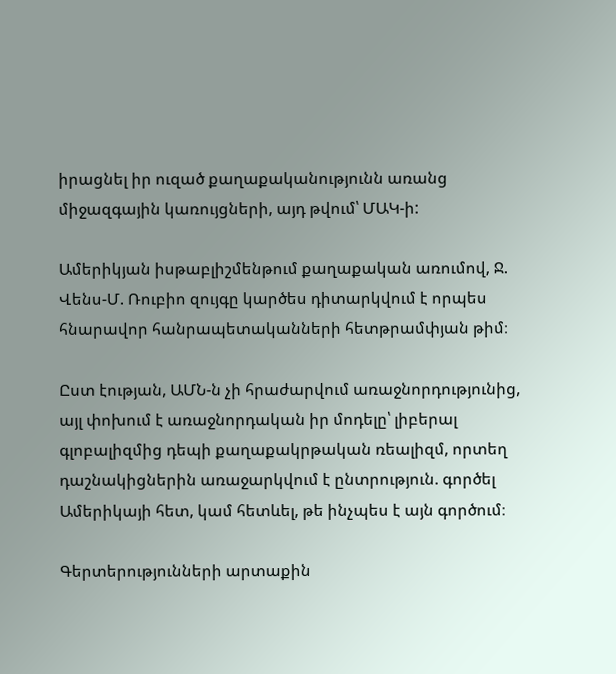իրացնել իր ուզած քաղաքականությունն առանց միջազգային կառույցների, այդ թվում՝ ՄԱԿ-ի:

Ամերիկյան իսթաբլիշմենթում քաղաքական առումով, Ջ. Վենս-Մ. Ռուբիո զույգը կարծես դիտարկվում է որպես հնարավոր հանրապետականների հետթրամփյան թիմ։

Ըստ էության, ԱՄՆ-ն չի հրաժարվում առաջնորդությունից, այլ փոխում է առաջնորդական իր մոդելը՝ լիբերալ գլոբալիզմից դեպի քաղաքակրթական ռեալիզմ, որտեղ դաշնակիցներին առաջարկվում է ընտրություն. գործել Ամերիկայի հետ, կամ հետևել, թե ինչպես է այն գործում։

Գերտերությունների արտաքին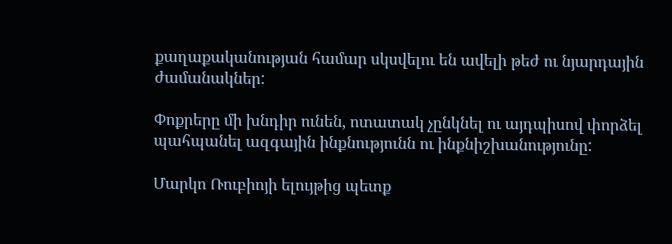քաղաքականության համար սկսվելու են ավելի թեժ ու նյարդային ժամանակներ:

Փոքրերը մի խնդիր ունեն, ոտատակ չընկնել ու այդպիսով փորձել պահպանել ազգային ինքնությունն ու ինքնիշխանությունը:

Մարկո Ռուբիոյի ելույթից պետք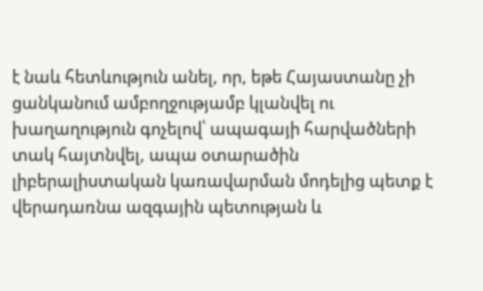է նաև հետևություն անել, որ, եթե Հայաստանը չի ցանկանում ամբողջությամբ կլանվել ու խաղաղություն գոչելով՝ ապագայի հարվածների տակ հայտնվել, ապա օտարածին լիբերալիստական կառավարման մոդելից պետք է վերադառնա ազգային պետության և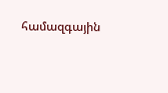համազգային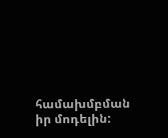համախմբման իր մոդելին: